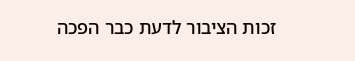זכות הציבור לדעת כבר הפכה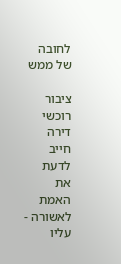לחובה של ממש

ציבור רוכשי דירה חייב לדעת את האמת לאשורה - עליו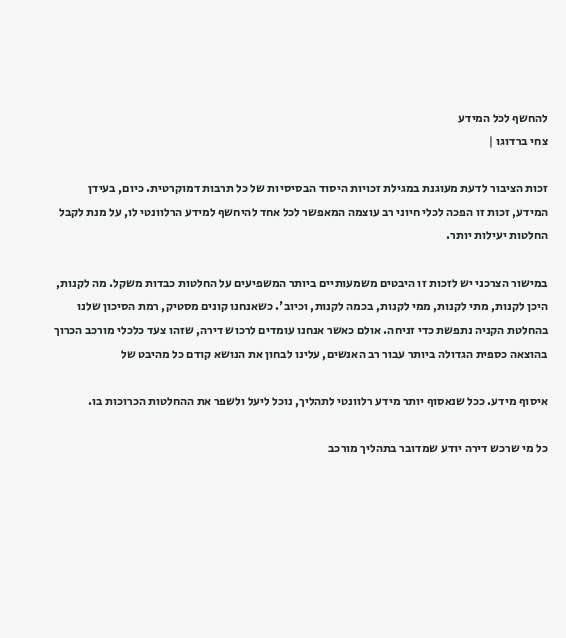להחשף לכל המידע
צחי ברדוגו |

זכות הציבור לדעת מעוגנת במגילת זכויות היסוד הבסיסיות של כל תרבות דמוקרטית. כיום, בעידן המידע, זכות זו הפכה לכלי חיוני רב עוצמה המאפשר לכל אחד להיחשף למידע הרלוונטי לו, על מנת לקבל החלטות יעילות יותר.

במישור הצרכני יש לזכות זו היבטים משמעותיים ביותר המשפיעים על החלטות כבדות משקל. מה לקנות, היכן לקנות, מתי לקנות, ממי לקנות, בכמה לקנות, וכיוב'. כשאנחנו קונים מסטיק, רמת הסיכון שלנו בהחלטת הקניה נתפשת כדי זניחה. אולם כאשר אנחנו עומדים לרכוש דירה, שזהו צעד כלכלי מורכב הכרוך בהוצאה כספית הגדולה ביותר עבור רב האנשים, עלינו לבחון את הנושא קודם כל מהיבט של

איסוף מידע. ככל שנאסוף יותר מידע רלוונטי לתהליך, נוכל ליעל ולשפר את ההחלטות הכרוכות בו.

כל מי שרכש דירה יודע שמדובר בתהליך מורכב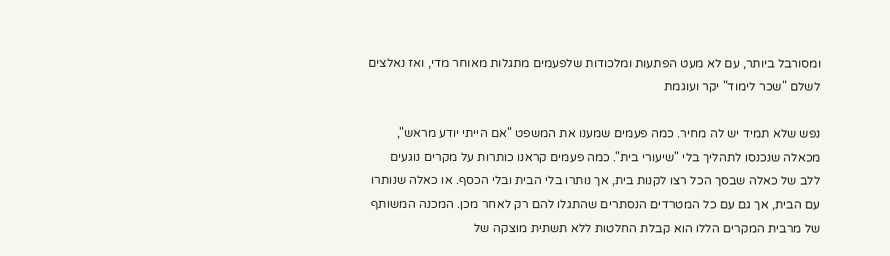ומסורבל ביותר, עם לא מעט הפתעות ומלכודות שלפעמים מתגלות מאוחר מדי, ואז נאלצים לשלם "שכר לימוד" יקר ועוגמת

נפש שלא תמיד יש לה מחיר. כמה פעמים שמענו את המשפט "אם הייתי יודע מראש", מכאלה שנכנסו לתהליך בלי "שיעורי בית". כמה פעמים קראנו כותרות על מקרים נוגעים ללב של כאלה שבסך הכל רצו לקנות בית, אך נותרו בלי הבית ובלי הכסף. או כאלה שנותרו עם הבית, אך גם עם כל המטרדים הנסתרים שהתגלו להם רק לאחר מכן. המכנה המשותף של מרבית המקרים הללו הוא קבלת החלטות ללא תשתית מוצקה של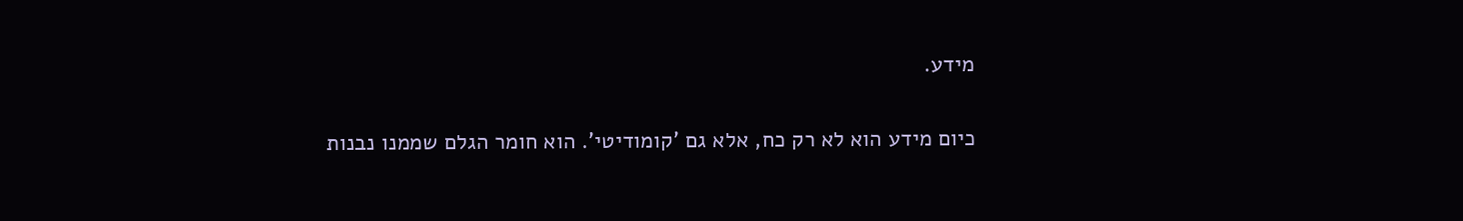מידע.

כיום מידע הוא לא רק כח, אלא גם 'קומודיטי'. הוא חומר הגלם שממנו נבנות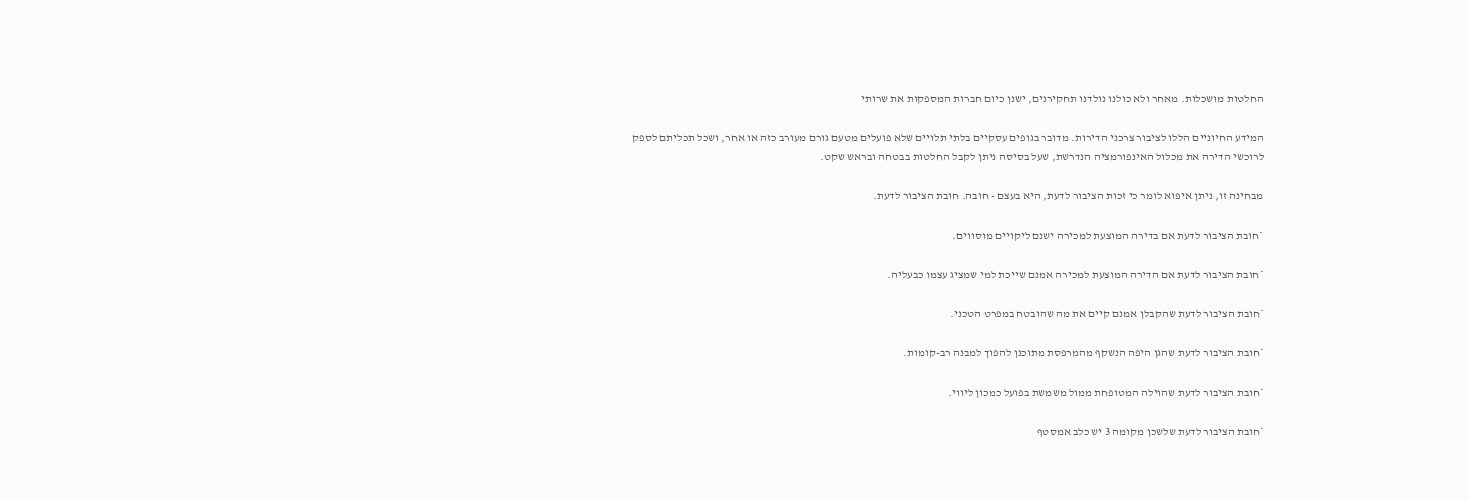החלטות מושכלות. מאחר ולא כולנו נולדנו תחקירנים, ישנן כיום חברות המספקות את שרותי

המידע החיוניים הללו לציבור צרכני הדירות. מדובר בגופים עסקיים בלתי תלויים שלא פועלים מטעם גורם מעורב כזה או אחר, ושכל תכליתם לספק לרוכשי הדירה את מכלול האינפורמציה הנדרשת, שעל בסיסה ניתן לקבל החלטות בבטחה ובראש שקט.

מבחינה זו, ניתן איפוא לומר כי זכות הציבור לדעת, היא בעצם - חובה. חובת הציבור לדעת.

*חובת הציבור לדעת אם בדירה המוצעת למכירה ישנם ליקויים מוסווים.

*חובת הציבור לדעת אם הדירה המוצעת למכירה אמנם שייכת למי שמציג עצמו כבעליה.

*חובת הציבור לדעת שהקבלן אמנם קיים את מה שהובטח במפרט הטכני.

*חובת הציבור לדעת שהגן היפה הנשקף מהמרפסת מתוכנן להפוך למבנה רב-קומות.

*חובת הציבור לדעת שהוילה המטופחת ממול משמשת בפועל כמכון ליווי.

*חובת הציבור לדעת שלשכן מקומה 3 יש כלב אמסטף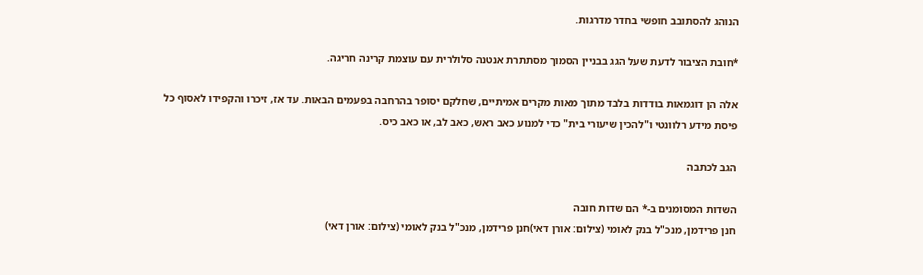הנוהג להסתובב חופשי בחדר מדרגות.

*חובת הציבור לדעת שעל הגג בבניין הסמוך מסתתרת אנטנה סלולרית עם עוצמת קרינה חריגה.

אלה הן דוגמאות בודדות בלבד מתוך מאות מקרים אמיתיים, שחלקם יסופר בהרחבה בפעמים הבאות. עד אז, זיכרו והקפידו לאסוף כל פיסת מידע רלוונטי ו"להכין שיעורי בית" כדי למנוע כאב ראש, כאב לב, או כאב כיס.

הגב לכתבה

השדות המסומנים ב-* הם שדות חובה
חנן פרידמן, מנכ"ל בנק לאומי (צילום: אורן דאי)חנן פרידמן, מנכ"ל בנק לאומי (צילום: אורן דאי)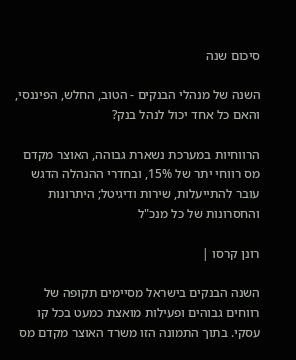סיכום שנה

השנה של מנהלי הבנקים - הטוב, החלש, הפיננסי, והאם כל אחד יכול לנהל בנק?

הרווחיות במערכת נשארת גבוהה, האוצר מקדם מס רווחי יתר של 15%, ובחדרי ההנהלה הדגש עובר להתייעלות, שירות ודיגיטל; היתרונות והחסרונות של כל מנכ"ל

רונן קרסו |

השנה הבנקים בישראל מסיימים תקופה של רווחים גבוהים ופעילות מואצת כמעט בכל קו עסקי. בתוך התמונה הזו משרד האוצר מקדם מס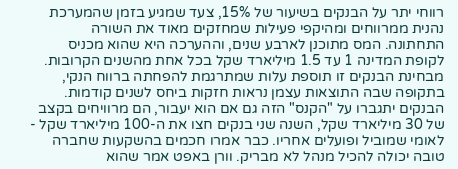רווחי יתר על הבנקים בשיעור של 15%, צעד שמגיע בזמן שהמערכת נהנית ממרווחים ומהיקפי פעילות שמחזקים מאוד את השורה התחתונה. המס מתוכנן לארבע שנים, וההערכה היא שהוא מכניס לקופת המדינה 1 עד 1.5 מיליארד שקל בכל אחת מהשנים הקרובות. מבחינת הבנקים זו תוספת עלות שמתרגמת להפחתה ברווח הנקי, בתקופה שבה התוצאות עצמן נראות חזקות ביחס לשנים קודמות. הבנקים יתגברו על "הקנס" הזה גם אם הוא יעבור, הם מרוויחים בקצב של 30 מיליארד שקל, השנה שני בנקים חצו את ה-100 מיליארד שקל - לאומי שמוביל ופועלים אחריו. כבר אמרו חכמים בהשקעות שחברה טובה יכולה להכיל מנהל לא מבריק. וורן באפט אמר שהוא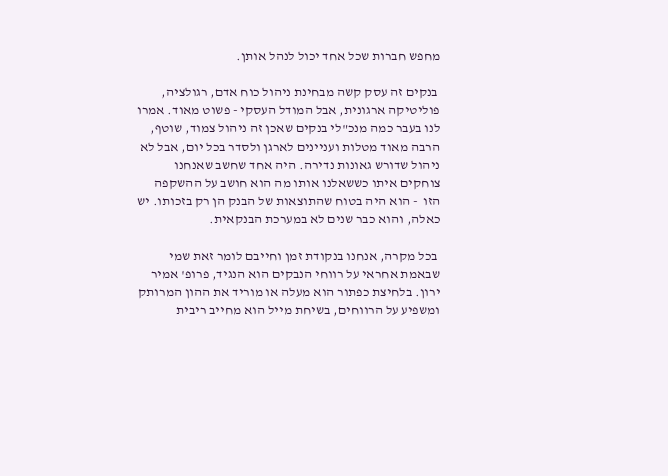מחפש חברות שכל אחד יכול לנהל אותן.

 בנקים זה עסק קשה מבחינת ניהול כוח אדם, רגולציה, פוליטיקה ארגונית, אבל המודל העסקי - פשוט מאוד. אמרו לנו בעבר כמה מנכ"לי בנקים שאכן זה ניהול צמוד, שוטף, הרבה מאוד מטלות ועניינים לארגן ולסדר בכל יום, אבל לא ניהול שדורש גאונות נדירה. היה אחד שחשב שאנחנו צוחקים איתו כששאלנו אותו מה הוא חושב על ההשקפה הזו  - הוא היה בטוח שהתוצאות של הבנק הן רק בזכותו. יש כאלה, והוא כבר שנים לא במערכת הבנקאית.

 בכל מקרה, אנחנו בנקודת זמן וחייבם לומר זאת שמי שבאמת אחראי על רווחי הנבקים הוא הנגיד, פרופ' אמיר ירון. בלחיצת כפתור הוא מעלה או מוריד את ההון המרותק ומשפיע על הרווחים, בשיחת מייל הוא מחייב ריבית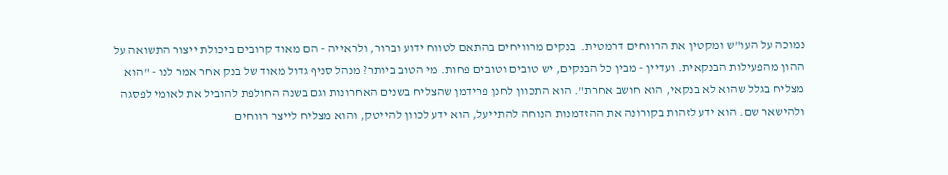נמוכה על העו"ש ומקטין את הרווחים דרמטית.  בנקים מרוויחים בהתאם לטווח ידוע וברור, ולראייה - הם מאוד קרובים ביכולת ייצור התשואה על ההון מהפעילות הבנקאית. ועדיין - מבין כל הבנקים, יש טובים וטובים פחות. מי הטוב ביותר? מנהל סניף גדול מאוד של בנק אחר אמר לנו - "הוא מצליח בגלל שהוא לא בנקאי, הוא חושב אחרת". הוא התכוון לחנן פרידמן שהצליח בשנים האחרונות וגם בשנה החולפת להוביל את לאומי לפסגה ולהישאר שם. הוא ידע לזהות בקורונה את ההזדמנות הנוחה להתייעל, הוא ידע לכוון להייטק, והוא מצליח לייצר רווחים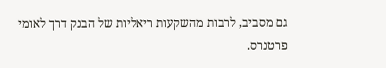גם מסביב, לרבות מהשקעות ריאליות של הבנק דרך לאומי פרטנרס.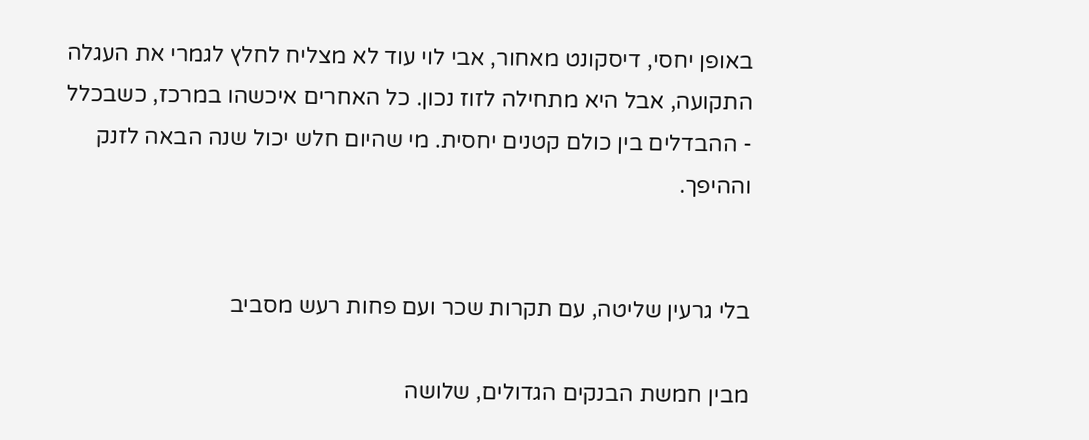באופן יחסי, דיסקונט מאחור, אבי לוי עוד לא מצליח לחלץ לגמרי את העגלה התקועה, אבל היא מתחילה לזוז נכון. כל האחרים איכשהו במרכז, כשבכלל - ההבדלים בין כולם קטנים יחסית. מי שהיום חלש יכול שנה הבאה לזנק וההיפך.


בלי גרעין שליטה, עם תקרות שכר ועם פחות רעש מסביב

מבין חמשת הבנקים הגדולים, שלושה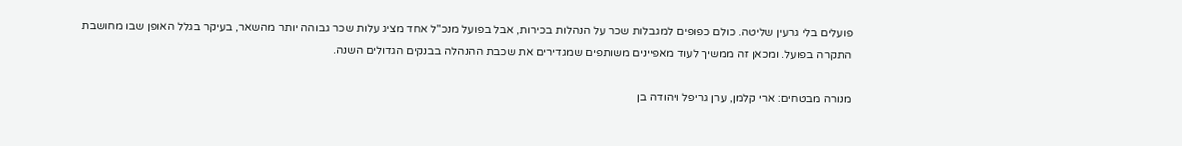פועלים בלי גרעין שליטה. כולם כפופים למגבלות שכר על הנהלות בכירות, אבל בפועל מנכ"ל אחד מציג עלות שכר גבוהה יותר מהשאר, בעיקר בגלל האופן שבו מחושבת התקרה בפועל. ומכאן זה ממשיך לעוד מאפיינים משותפים שמגדירים את שכבת ההנהלה בבנקים הגדולים השנה.

מנורה מבטחים: ארי קלמן, ערן גריפל ויהודה בן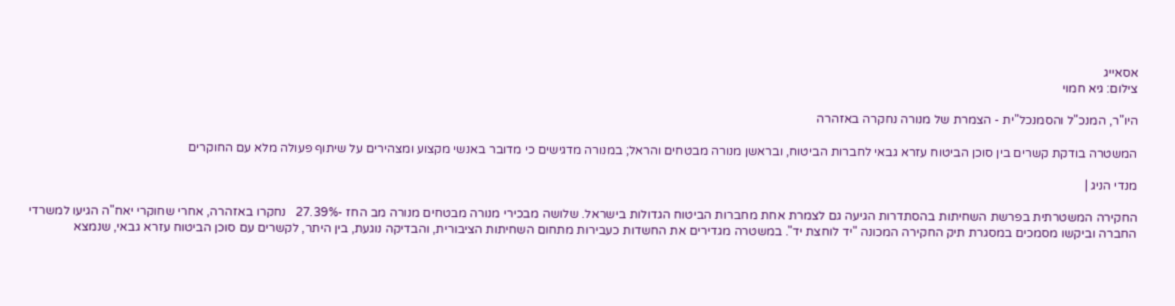אסאייג
צילום: גיא חמוי

היו"ר, המנכ"ל והסמנכל"ית - הצמרת של מנורה נחקרה באזהרה

המשטרה בודקת קשרים בין סוכן הביטוח עזרא גבאי לחברות הביטוח, ובראשן מנורה מבטחים והראל; במנורה מדגישים כי מדובר באנשי מקצוע ומצהירים על שיתוף פעולה מלא עם החוקרים

מנדי הניג |

החקירה המשטרתית בפרשת השחיתות בהסתדרות הגיעה גם לצמרת אחת מחברות הביטוח הגדולות בישראל. שלושה מבכירי מנורה מבטחים מנורה מב החז -27.39%   נחקרו באזהרה, אחרי שחוקרי יאח"ה הגיעו למשרדי החברה וביקשו מסמכים במסגרת תיק החקירה המכונה "יד לוחצת יד". במשטרה מגדירים את החשדות כעבירות מתחום השחיתות הציבורית, והבדיקה נוגעת, בין היתר, לקשרים עם סוכן הביטוח עזרא גבאי, שנמצא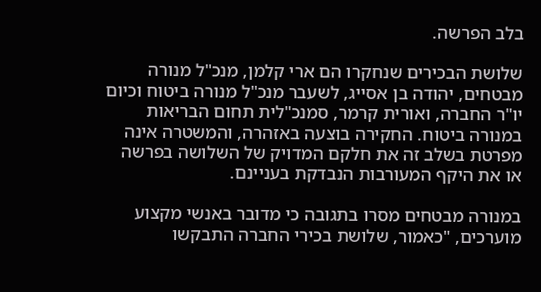בלב הפרשה.

שלושת הבכירים שנחקרו הם ארי קלמן, מנכ"ל מנורה מבטחים, יהודה בן אסייג, לשעבר מנכ"ל מנורה ביטוח וכיום יו"ר החברה, ואורית קרמר, סמנכ"לית תחום הבריאות במנורה ביטוח. החקירה בוצעה באזהרה, והמשטרה אינה מפרטת בשלב זה את חלקם המדויק של השלושה בפרשה או את היקף המעורבות הנבדקת בעניינם.

במנורה מבטחים מסרו בתגובה כי מדובר באנשי מקצוע מוערכים, "כאמור, שלושת בכירי החברה התבקשו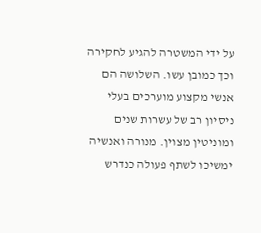על ידי המשטרה להגיע לחקירה וכך כמובן עשו. השלושה הם אנשי מקצוע מוערכים בעלי ניסיון רב של עשרות שנים ומוניטין מצוין. מנורה ואנשיה ימשיכו לשתף פעולה כנדרש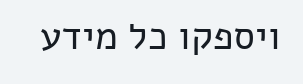ויספקו כל מידע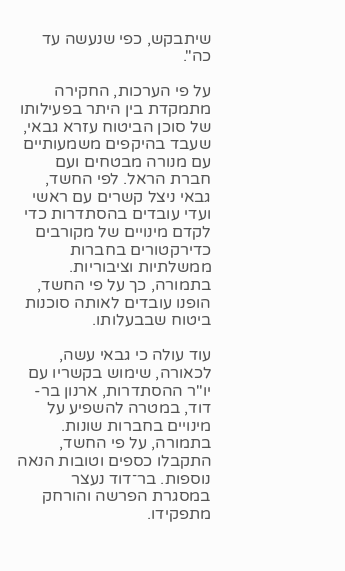שיתבקש, כפי שנעשה עד כה".

על פי הערכות, החקירה מתמקדת בין היתר בפעילותו של סוכן הביטוח עזרא גבאי, שעבד בהיקפים משמעותיים עם מנורה מבטחים ועם חברת הראל. לפי החשד, גבאי ניצל קשרים עם ראשי ועדי עובדים בהסתדרות כדי לקדם מינויים של מקורבים כדירקטורים בחברות ממשלתיות וציבוריות. בתמורה, כך על פי החשד, הופנו עובדים לאותה סוכנות ביטוח שבבעלותו.

עוד עולה כי גבאי עשה, לכאורה, שימוש בקשריו עם יו"ר ההסתדרות, ארנון בר-דוד, במטרה להשפיע על מינויים בחברות שונות. בתמורה, על פי החשד, התקבלו כספים וטובות הנאה נוספות. בר־דוד נעצר במסגרת הפרשה והורחק מתפקידו.